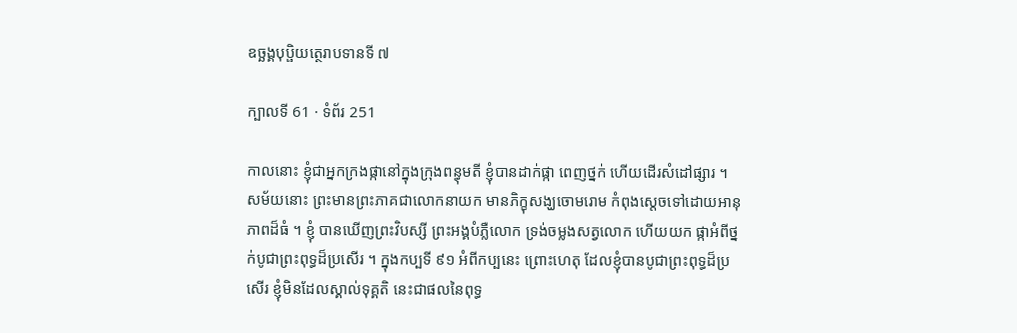ឧច្ឆង្គបុប្ផិយត្ថេរាបទានទី ៧

ក្បាលទី 61 · ទំព័រ 251

កាលនោះ ខ្ញុំជាអ្នកក្រងផ្កានៅក្នុងក្រុងពន្ធុមតី ខ្ញុំបានដាក់ផ្កា ពេញថ្នក់ ហើយដើរសំដៅផ្សារ ។ សម័យនោះ ព្រះមានព្រះភាគជាលោកនាយក មានភិក្ខុសង្ឃចោមរោម កំពុងស្តេចទៅដោយអានុភាពដ៏ធំ ។ ខ្ញុំ បានឃើញព្រះវិបស្សី ព្រះអង្គបំភ្លឺលោក ទ្រង់ចម្លងសត្វលោក ហើយយក ផ្កាអំពីថ្នក់បូជាព្រះពុទ្ធដ៏ប្រសើរ ។ ក្នុងកប្បទី ៩១ អំពីកប្បនេះ ព្រោះហេតុ ដែលខ្ញុំបានបូជាព្រះពុទ្ធដ៏ប្រសើរ ខ្ញុំមិនដែលស្គាល់ទុគ្គតិ នេះជាផលនៃពុទ្ធ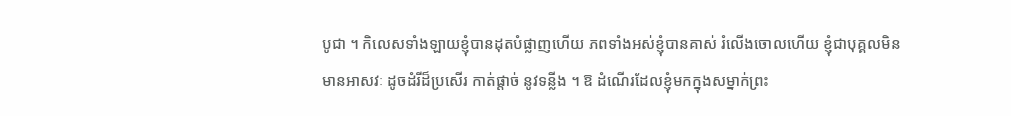បូជា ។ កិលេសទាំងឡាយខ្ញុំបានដុតបំផ្លាញហើយ ភពទាំងអស់ខ្ញុំបានគាស់ រំលើងចោលហើយ ខ្ញុំជាបុគ្គលមិនមានអាសវៈ ដូចដំរីដ៏ប្រសើរ កាត់ផ្តាច់ នូវទន្លីង ។ ឱ ដំណើរដែលខ្ញុំមកក្នុងសម្នាក់ព្រះ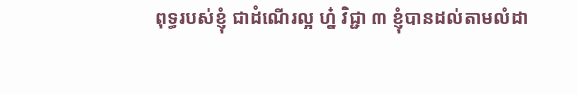ពុទ្ធរបស់ខ្ញុំ ជាដំណើរល្អ ហ្ន៎ វិជ្ជា ៣ ខ្ញុំបានដល់តាមលំដា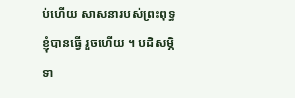ប់ហើយ សាសនារបស់ព្រះពុទ្ធ ខ្ញុំបានធ្វើ រួចហើយ ។ បដិសម្ភិទា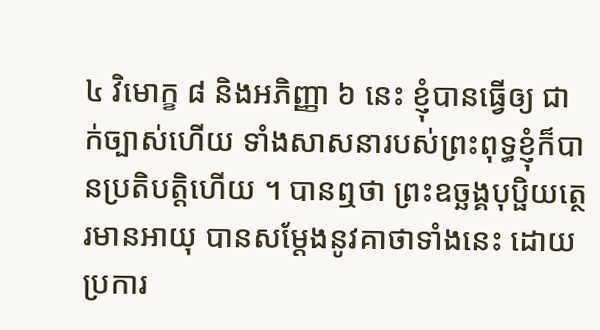៤ វិមោក្ខ ៨ និងអភិញ្ញា ៦ នេះ ខ្ញុំបានធ្វើឲ្យ ជាក់ច្បាស់ហើយ ទាំងសាសនារបស់ព្រះពុទ្ធខ្ញុំក៏បានប្រតិបត្តិហើយ ។ បានឮថា ព្រះឧច្ឆង្គបុប្ផិយត្ថេរមានអាយុ បានសម្តែងនូវគាថាទាំងនេះ ដោយប្រការ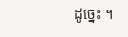ដូច្នេះ ។